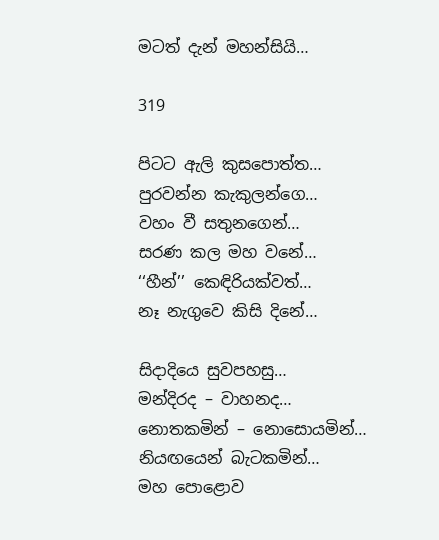මටත් දැන් මහන්සියි…

319

පිටට ඇලි කුසපොත්ත…
පුරවන්න කැකුලන්ගෙ…
වහං වී සතුනගෙන්…
සරණ කල මහ වනේ…
‘‘හීන්’’ කෙඳිරියක්වත්…
නෑ නැගුවෙ කිසි දිනේ…

සිදාදියෙ සුවපහසු…
මන්දිරද – වාහනද…
නොතකමින් – නොසොයමින්…
නියඟයෙන් බැටකමින්…
මහ පොළොව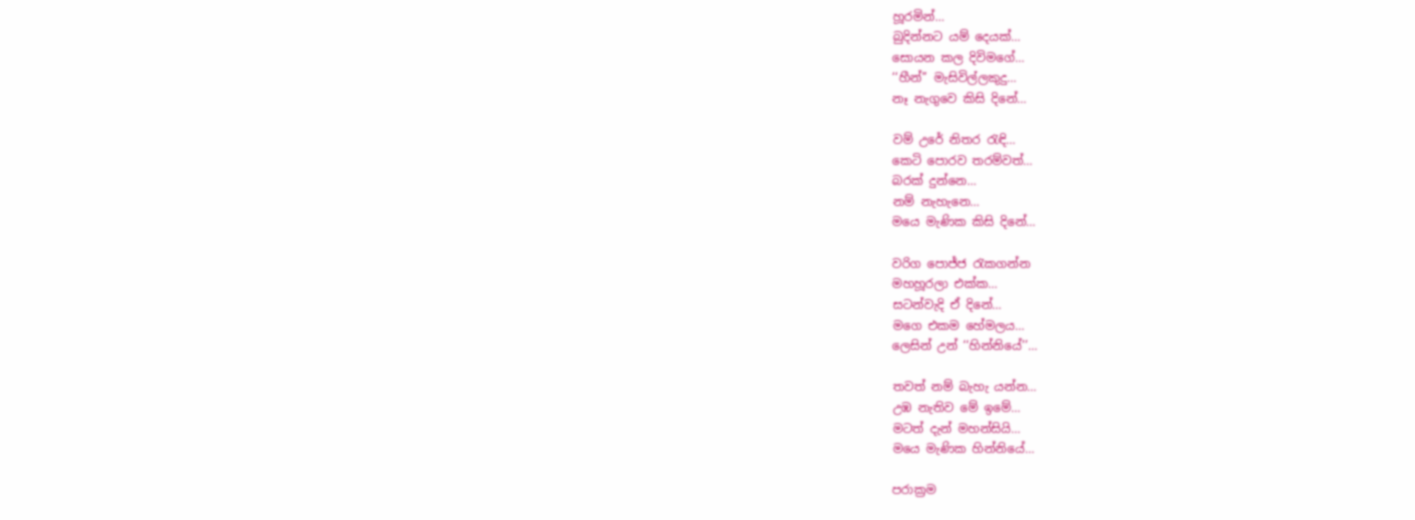හූරමින්…
බුදින්නට යම් දෙයක්…
සොයන කල දිවිමගේ…
‘‘හීන්’’ මැසිවිල්ලකුදු…
නෑ නැගුවෙ කිසි දිනේ…

වම් උරේ නිතර රැඳි…
කෙටි පොරව තරම්වත්…
බරක් දුන්නෙ…
නම් නැහැනෙ…
මයෙ මැණික කිසි දිනේ…

වරිග පොජ්ජ රැකගන්න
මහහූරලා එක්ක…
සටන්වැදි ඒ දිනේ…
මගෙ එකම හේමලය…
ලෙසින් උන් ‘‘හින්නියේ’’…

තවත් නම් බැහැ යන්න…
උඹ නැතිව මේ ඉමේ…
මටත් දැන් මහන්සියි…
මයෙ මැණික හින්නියේ…

පරාක්‍රම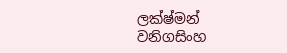ලක්ෂ්මන් වනිගසිංහ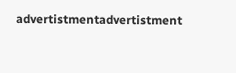advertistmentadvertistment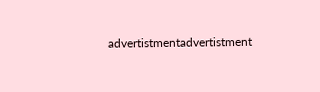advertistmentadvertistment